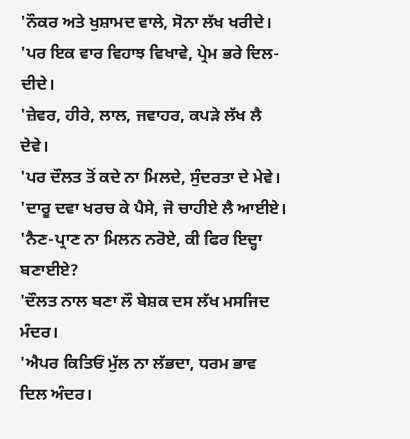'ਨੌਕਰ ਅਤੇ ਖੁਸ਼ਾਮਦ ਵਾਲੇ, ਸੋਨਾ ਲੱਖ ਖਰੀਦੇ।
'ਪਰ ਇਕ ਵਾਰ ਵਿਹਾਝ ਵਿਖਾਵੇ, ਪ੍ਰੇਮ ਭਰੇ ਦਿਲ-ਦੀਦੇ।
'ਜ਼ੇਵਰ, ਹੀਰੇ, ਲਾਲ, ਜਵਾਹਰ, ਕਪੜੇ ਲੱਖ ਲੈ ਦੇਵੇ।
'ਪਰ ਦੌਲਤ ਤੋਂ ਕਦੇ ਨਾ ਮਿਲਦੇ, ਸੁੰਦਰਤਾ ਦੇ ਮੇਵੇ।
'ਦਾਰੂ ਦਵਾ ਖਰਚ ਕੇ ਪੈਸੇ, ਜੋ ਚਾਹੀਏ ਲੈ ਆਈਏ।
'ਨੈਣ-ਪ੍ਰਾਣ ਨਾ ਮਿਲਨ ਨਰੋਏ, ਕੀ ਫਿਰ ਇਦ੍ਹਾ ਬਣਾਈਏ?
'ਦੌਲਤ ਨਾਲ ਬਣਾ ਲੌ ਬੇਸ਼ਕ ਦਸ ਲੱਖ ਮਸਜਿਦ ਮੰਦਰ।
'ਐਪਰ ਕਿਤਿਓਂ ਮੁੱਲ ਨਾ ਲੱਭਦਾ, ਧਰਮ ਭਾਵ ਦਿਲ ਅੰਦਰ।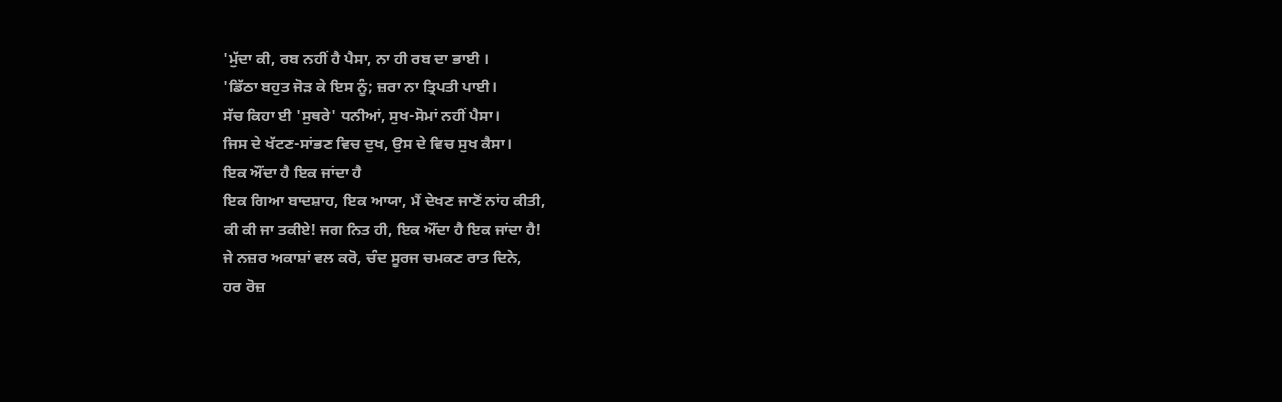'ਮੁੱਦਾ ਕੀ, ਰਬ ਨਹੀਂ ਹੈ ਪੈਸਾ, ਨਾ ਹੀ ਰਬ ਦਾ ਭਾਈ ।
'ਡਿੱਠਾ ਬਹੁਤ ਜੋੜ ਕੇ ਇਸ ਨੂੰ; ਜ਼ਰਾ ਨਾ ਤ੍ਰਿਪਤੀ ਪਾਈ।
ਸੱਚ ਕਿਹਾ ਈ 'ਸੁਥਰੇ' ਧਨੀਆਂ, ਸੁਖ-ਸੋਮਾਂ ਨਹੀਂ ਪੈਸਾ।
ਜਿਸ ਦੇ ਖੱਟਣ-ਸਾਂਭਣ ਵਿਚ ਦੁਖ, ਉਸ ਦੇ ਵਿਚ ਸੁਖ ਕੈਸਾ।
ਇਕ ਔਂਦਾ ਹੈ ਇਕ ਜਾਂਦਾ ਹੈ
ਇਕ ਗਿਆ ਬਾਦਸ਼ਾਹ, ਇਕ ਆਯਾ, ਮੈਂ ਦੇਖਣ ਜਾਣੋਂ ਨਾਂਹ ਕੀਤੀ,
ਕੀ ਕੀ ਜਾ ਤਕੀਏ! ਜਗ ਨਿਤ ਹੀ, ਇਕ ਔਂਦਾ ਹੈ ਇਕ ਜਾਂਦਾ ਹੈ!
ਜੇ ਨਜ਼ਰ ਅਕਾਸ਼ਾਂ ਵਲ ਕਰੋ, ਚੰਦ ਸੂਰਜ ਚਮਕਣ ਰਾਤ ਦਿਨੇ,
ਹਰ ਰੋਜ਼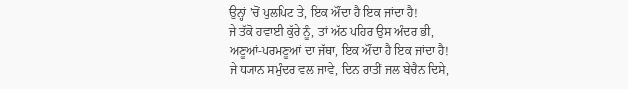ਉਨ੍ਹਾਂ 'ਚੋਂ ਪੁਲਪਿਟ ਤੇ, ਇਕ ਔਂਦਾ ਹੈ ਇਕ ਜਾਂਦਾ ਹੈ!
ਜੇ ਤੱਕੋ ਹਵਾਈ ਕੁੱਰੇ ਨੂੰ, ਤਾਂ ਅੱਠ ਪਹਿਰ ਉਸ ਅੰਦਰ ਭੀ,
ਅਣੂਆਂ-ਪਰਮਣੂਆਂ ਦਾ ਜੱਥਾ, ਇਕ ਔਂਦਾ ਹੈ ਇਕ ਜਾਂਦਾ ਹੈ!
ਜੇ ਧ੍ਯਾਨ ਸਮੁੰਦਰ ਵਲ ਜਾਵੇ, ਦਿਨ ਰਾਤੀਂ ਜਲ ਬੇਚੈਨ ਦਿਸੇ,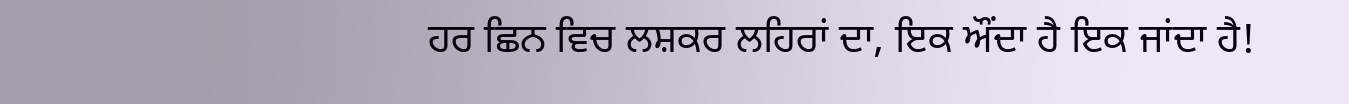ਹਰ ਛਿਨ ਵਿਚ ਲਸ਼ਕਰ ਲਹਿਰਾਂ ਦਾ, ਇਕ ਔਂਦਾ ਹੈ ਇਕ ਜਾਂਦਾ ਹੈ!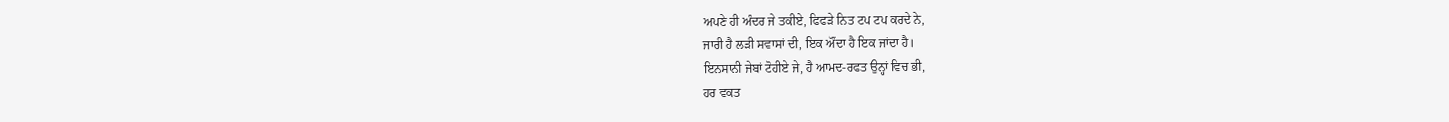ਅਪਣੇ ਹੀ ਅੰਦਰ ਜੇ ਤਕੀਏ, ਫਿਫੜੇ ਨਿਤ ਟਪ ਟਪ ਕਰਦੇ ਨੇ,
ਜਾਰੀ ਹੈ ਲੜੀ ਸਵਾਸਾਂ ਦੀ, ਇਕ ਔਂਦਾ ਹੈ ਇਕ ਜਾਂਦਾ ਹੈ।
ਇਨਸਾਨੀ ਜੇਬਾਂ ਟੋਹੀਏ ਜੇ, ਹੈ ਆਮਦ-ਰਫਤ ਉਨ੍ਹਾਂ ਵਿਚ ਭੀ,
ਹਰ ਵਕਤ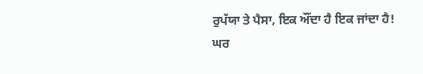ਰੁਪੱਯਾ ਤੇ ਪੈਸਾ, ਇਕ ਔਂਦਾ ਹੈ ਇਕ ਜਾਂਦਾ ਹੈ!
ਘਰ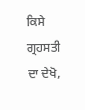ਕਿਸੇ ਗ੍ਰਹਸਤੀ ਦਾ ਦੇਖੋ,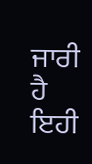ਜਾਰੀ ਹੈ ਇਹੀ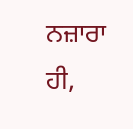ਨਜ਼ਾਰਾ ਹੀ,